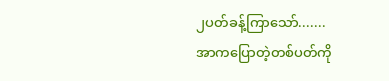၂ပတ်ခန့်ကြာသော်.......
အာကပြောတဲ့တစ်ပတ်ကို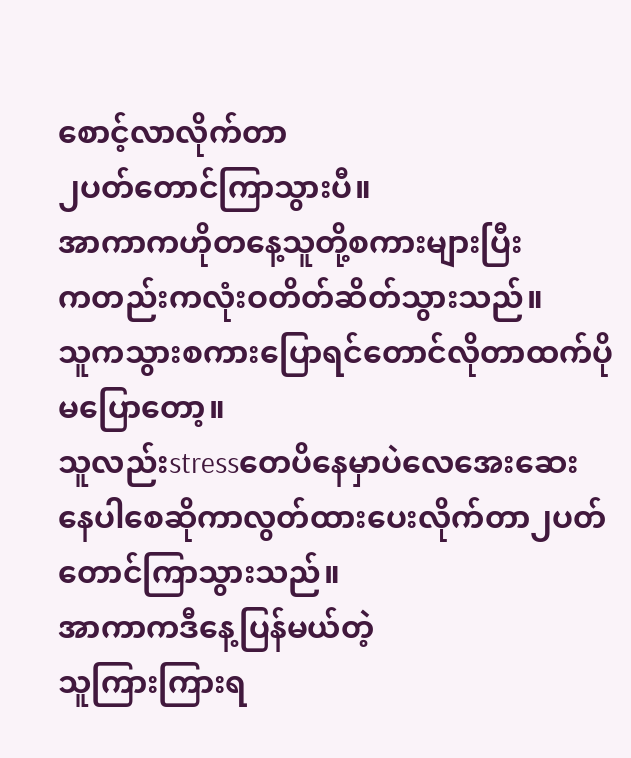စောင့်လာလိုက်တာ
၂ပတ်တောင်ကြာသွားပီ။
အာကာကဟိုတနေ့သူတို့စကားများပြီး
ကတည်းကလုံးဝတိတ်ဆိတ်သွားသည်။
သူကသွားစကားပြောရင်တောင်လိုတာထက်ပို
မပြောတော့။
သူလည်းstressတေပိနေမှာပဲလေအေးဆေး
နေပါစေဆိုကာလွတ်ထားပေးလိုက်တာ၂ပတ်
တောင်ကြာသွားသည်။
အာကာကဒီနေ့ပြန်မယ်တဲ့
သူကြားကြားရ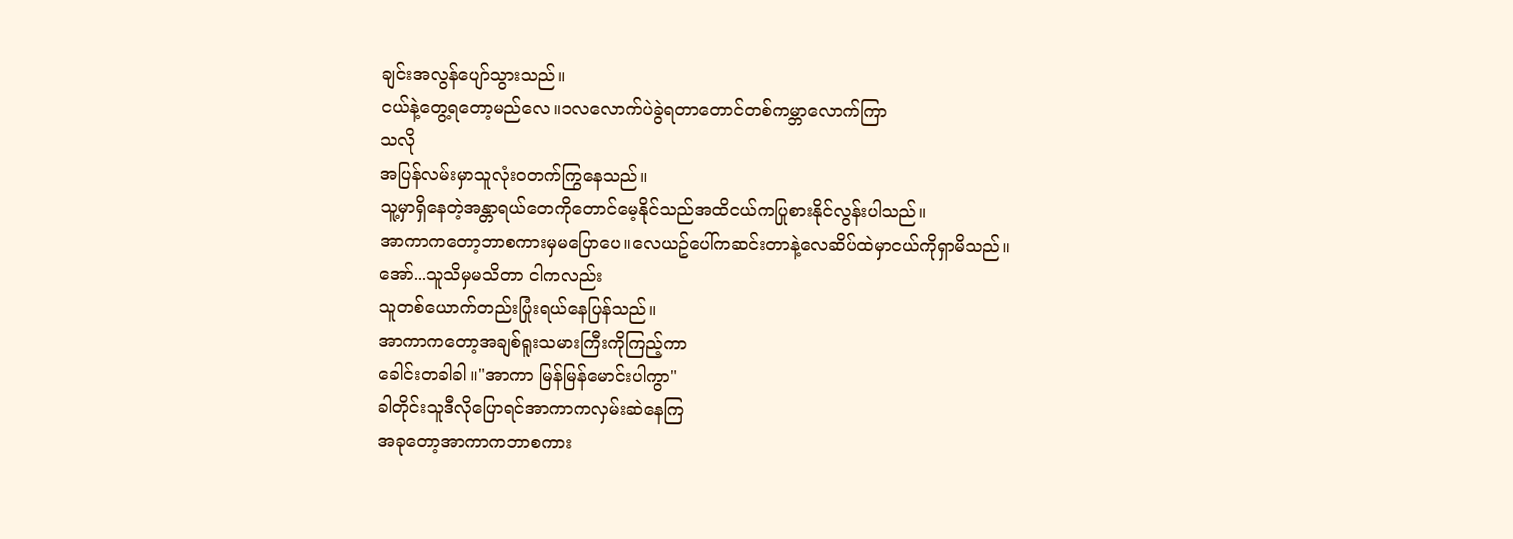ချင်းအလွန်ပျော်သွားသည်။
ငယ်နဲ့တွေ့ရတော့မည်လေ။၁လလောက်ပဲခွဲရတာတောင်တစ်ကမ္ဘာလောက်ကြာ
သလို
အပြန်လမ်းမှာသူလုံးဝတက်ကြွနေသည်။
သူ့မှာရှိနေတဲ့အန္တာရယ်တေကိုတောင်မေ့နိုင်သည်အထိငယ်ကပြုစားနိုင်လွန်းပါသည်။
အာကာကတော့ဘာစကားမှမပြောပေ။လေယဥ်ပေါ်ကဆင်းတာနဲ့လေဆိပ်ထဲမှာငယ်ကိုရှာမိသည်။
အော်...သူသိမှမသိတာ ငါကလည်း
သူတစ်ယောက်တည်းပြုံးရယ်နေပြန်သည်။
အာကာကတော့အချစ်ရူးသမားကြီးကိုကြည့်ကာ
ခေါင်းတခါခါ။"အာကာ မြန်မြန်မောင်းပါကွာ"
ခါတိုင်းသူဒီလိုပြောရင်အာကာကလှမ်းဆဲနေကြ
အခုတော့အာကာကဘာစကား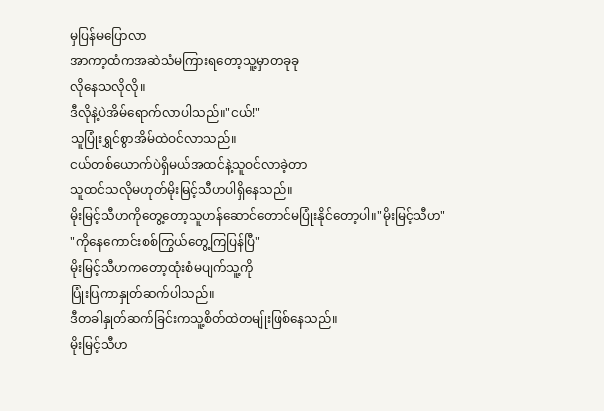မှပြန်မပြောလာ
အာကာ့ထံကအဆဲသံမကြားရတော့သူ့မှာတခုခု
လိုနေသလိုလို။
ဒီလိုနဲ့ပဲအိမ်ရောက်လာပါသည်။"ငယ်!"
သူပြုံးရွှင်စွာအိမ်ထဲဝင်လာသည်။
ငယ်တစ်ယောက်ပဲရှိမယ်အထင်နဲ့သူဝင်လာခဲ့တာ
သူထင်သလိုမဟုတ်မိုးမြင့်သီဟပါရှိနေသည်။
မိုးမြင့်သီဟကိုတွေ့တော့သူဟန်ဆောင်တောင်မပြုံးနိုင်တော့ပါ။"မိုးမြင့်သီဟ"
"ကိုနေကောင်းစစ်ကြွယ်တွေ့ကြပြန်ပြီ"
မိုးမြင့်သီဟကတော့ထုံးစံမပျက်သူ့ကို
ပြုံးပြကာနှုတ်ဆက်ပါသည်။
ဒီတခါနှုတ်ဆက်ခြင်းကသူ့စိတ်ထဲတမျ်ုးဖြစ်နေသည်။
မိုးမြင့်သီဟ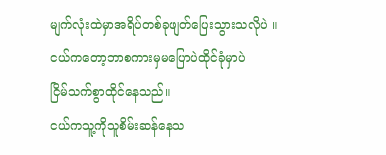မျက်လုံးထဲမှာအရိပ်တစ်ခုဖျတ်ပြေးသွားသလိုပဲ ။
ငယ်ကတော့ဘာစကားမှမပြောပဲထိုင်ခုံမှာပဲ
ငြိမ်သက်စွာထိုင်နေသည်။
ငယ်ကသူ့ကိုသူစိမ်းဆန်နေသ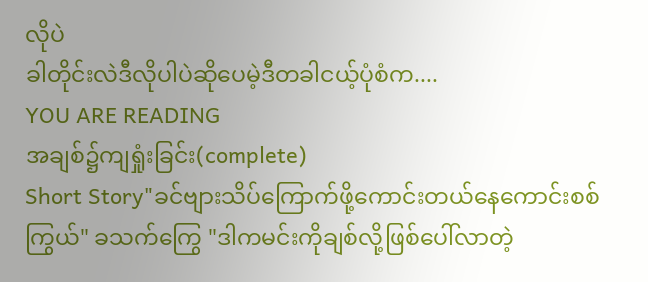လိုပဲ
ခါတိုင်းလဲဒီလိုပါပဲဆိုပေမဲ့ဒီတခါငယ့်ပုံစံက....
YOU ARE READING
အချစ်၌ကျရှုံးခြင်း(complete)
Short Story"ခင်ဗျားသိပ်ကြောက်ဖို့ကောင်းတယ်နေကောင်းစစ်ကြွယ်" ခသက်ကြွေ "ဒါကမင်းကိုချစ်လို့ဖြစ်ပေါ်လာတဲ့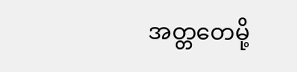အတ္တတေမို့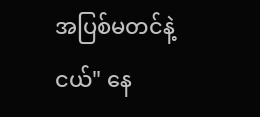အပြစ်မတင်နဲ့ငယ်" နေ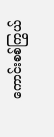ကောင်းစစ်ကြွယ်